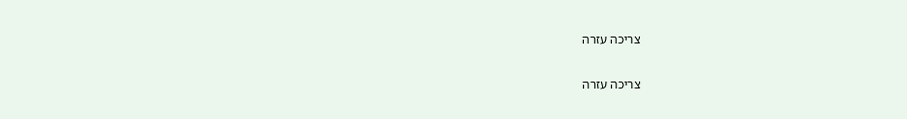צריכה עזרה

צריכה עזרה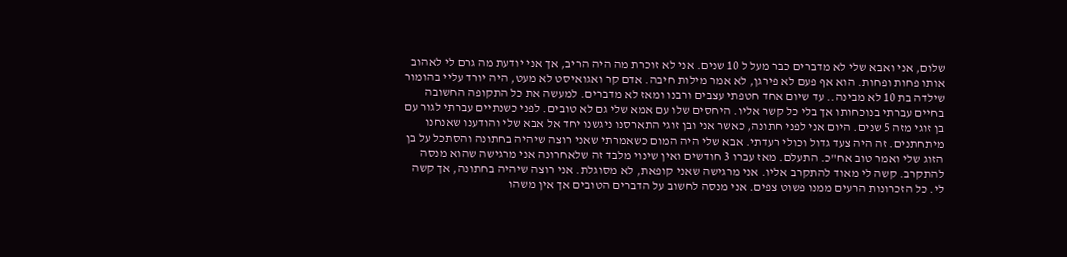שלום, אני ואבא שלי לא מדברים כבר מעל ל 10 שנים. אני לא זוכרת מה היה הריב, אך אני יודעת מה גרם לי לאהוב אותו פחות ופחות. הוא אף פעם לא פירגן, לא אמר מילות חיבה. אדם קר ואגואיסט לא מעט, היה יורד עליי בהומור שילדה בת 10 לא מבינה.. עד שיום אחד חטפתי עצבים ורבנו ומאז לא מדברים. למעשה את כל התקופה החשובה בחיים עברתי בנוכחותו אך בלי כל קשר אליו. היחסים שלו עם אמא שלי גם לא טובים. לפני כשנתיים עברתי לגור עם בן זוגי מזה 5 שנים. היום אני לפני חתונה, כאשר אני ובן זוגי התארסנו ניגשנו יחד אל אבא שלי והודענו שאנחנו מיתחתנים. זה היה צעד גדול וכולי רעדתי. אבא שלי היה המום כשאמרתי שאני רוצה שיהיה בחתונה והסתכל על בן הזוג שלי ואמר טוב אח"כ. התעלם. מאז עברו 3 חודשים ואין שינוי מלבד זה שלאחרונה אני מרגישה שהוא מנסה להתקרב. קשה לי מאוד להתקרב אליו. אני מרגישה שאני קופאת, לא מסוגלת. אני רוצה שיהיה בחתונה, אך קשה לי. כל הזכרונות הרעים ממנו פשוט צפים. אני מנסה לחשוב על הדברים הטובים אך אין משהו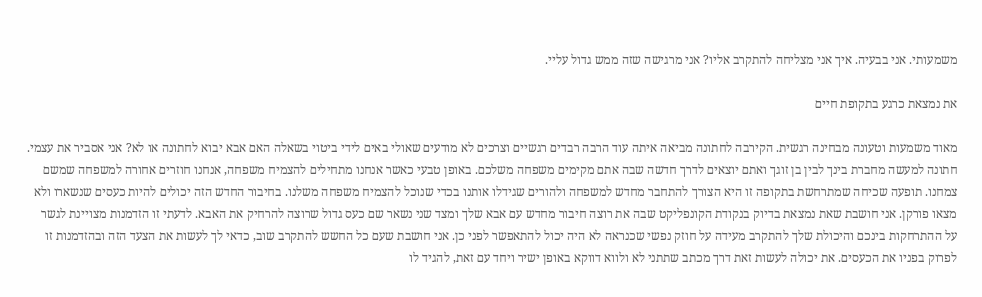משמעותי. אני בבעיה. איך אני מצליחה להתקרב אליו? אני מרגישה שזה ממש גדול עליי.

את נמצאת כרגע בתקופת חיים

מאוד משמעות וטעונה מבחינה רגשית. הקירבה לחתונה מביאה איתה עוד הרבה רבדים רגשיים וצרכים לא מודעים שאולי באים לידי ביטוי בשאלה האם אבא יבוא לחתונה או לא? אני אסביר את עצמי. חתונה למעשה מחברת בינך לבין בן זוגך ואתם יוצאים לדרך חדשה שבה אתם מקימים משפחה משלכם. באופן טבעי כאשר אנחנו מתחילים להצמיח משפחה, אנחנו חוזרים אחורה למשפחה שמשם צמחנו. תופעה שכיחה שמתרחשת בתקופה זו היא הצורך להתחבר מחדש למשפחה ולהורים שגידלו אותנו בכדי שנוכל להצמיח משפחה משלנו. בחיבור החדש הזה יכולים להיות כעסים שנשארו ולא מצאו פורקן. אני חושבת שאת נמצאת בדיוק בנקודת הקונפליקט שבה את רוצה חיבור מחדש עם אבא שלך ומצד שני נשאר שם כעס גדול שרוצה להרחיק את האבא. לדעתי זו הזדמנות מצויינת לגשר על ההתרחקות בינכם והיכולת שלך להתקרב מעידה על חוזק נפשי שכנראה לא היה יכול להתאפשר לפני כן. אני חושבת שעם כל החשש להתקרב שוב, כדאי לך לעשות את הצעד הזה ובהזדמנות זו לפרוק בפניו את הכעסים. את יכולה לעשות זאת דרך מכתב שתתני לא ולווא דווקא באופן ישיר ויחד עם זאת, להגיד לו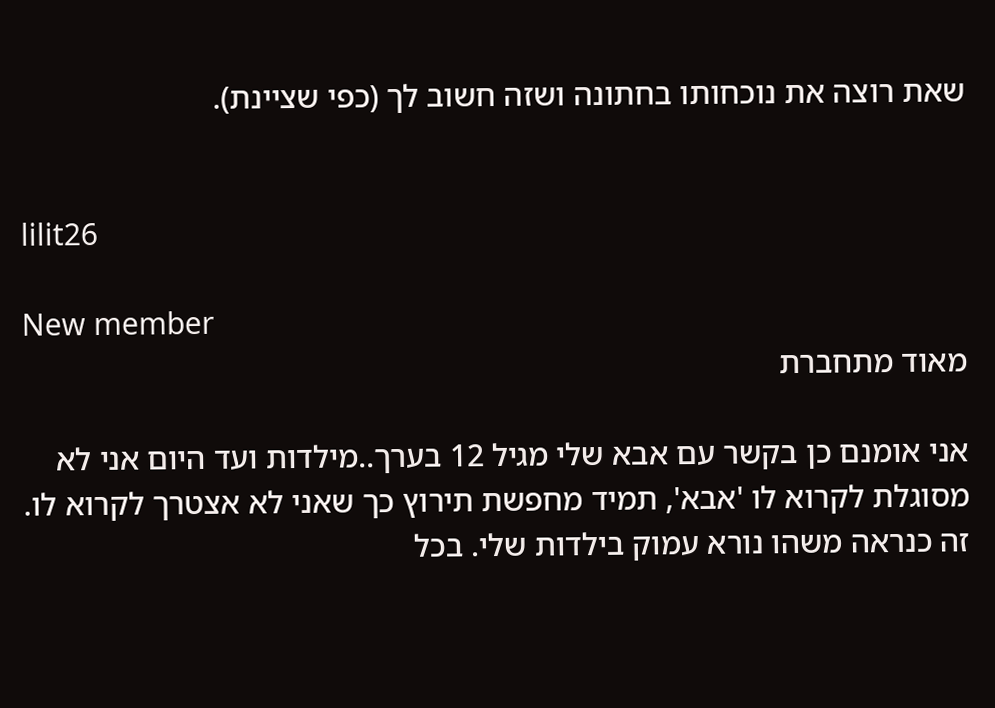שאת רוצה את נוכחותו בחתונה ושזה חשוב לך (כפי שציינת).


lilit26

New member
מאוד מתחברת

אני אומנם כן בקשר עם אבא שלי מגיל 12 בערך..מילדות ועד היום אני לא מסוגלת לקרוא לו 'אבא', תמיד מחפשת תירוץ כך שאני לא אצטרך לקרוא לו. זה כנראה משהו נורא עמוק בילדות שלי. בכל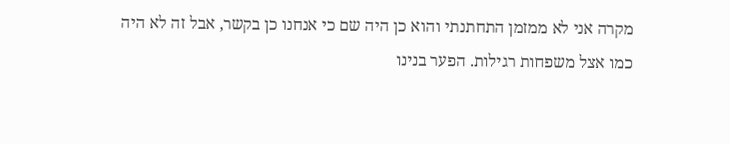מקרה אני לא ממזמן התחתנתי והוא כן היה שם כי אנחנו כן בקשר, אבל זה לא היה כמו אצל משפחות רגילות. הפער בנינו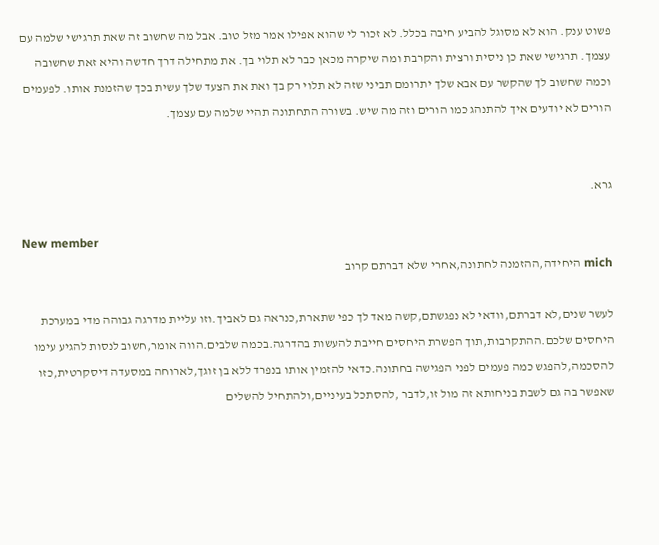פשוט ענק. הוא לא מסוגל להביע חיבה בכלל. לא זכור לי שהוא אפילו אמר מזל טוב. אבל מה שחשוב זה שאת תרגישי שלמה עם עצמך. תרגישי שאת כן ניסית ורצית והקרבת ומה שיקרה מכאן כבר לא תלוי בך. את מתחילה דרך חדשה והיא זאת שחשובה וכמה שחשוב לך שהקשר עם אבא שלך יתרומם תביני שזה לא תלוי רק בך ואת את הצעד שלך עשית בכך שהזמנת אותו. לפעמים הורים לא יודעים איך להתנהג כמו הורים וזה מה שיש. בשורה התחתונה תהיי שלמה עם עצמך.


גרא.

New member
mich היחידה,ההזמנה לחתונה,אחרי שלא דברתם קרוב

לעשר שנים,לא דברתם,וודאי לא נפגשתם,קשה מאד לך כפי שתארת,כנראה גם לאביך.וזו עליית מדרגה גבוהה מדי במערכת היחסים שלכם.ההתקרבות,תוך הפשרת היחסים חייבת להעשות בהדרגה.בכמה שלבים.הווה אומר,חשוב לנסות להגיע עימו להסכמה,להפגש כמה פעמים לפני הפגישה בחתונה.כדאי להזמין אותו בנפרד ללא בן זוגך,לארוחה במסעדה דיסקרטית,כזו שאפשר בה גם לשבת בניחותא זה מול זו,לדבר ,להסתכל בעיניים,ולהתחיל להשלים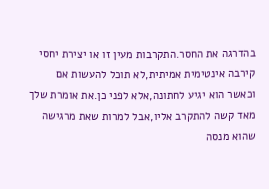בהדרגה את החסר.התקרבות מעין זו או יצירת יחסי קירבה אינטימית אמיתית,לא תוכל להעשות אם וכאשר הוא יגיע לחתונה,אלא לפני כן.את אומרת שלך מאד קשה להתקרב אליו,אבל למרות שאת מרגישה שהוא מנסה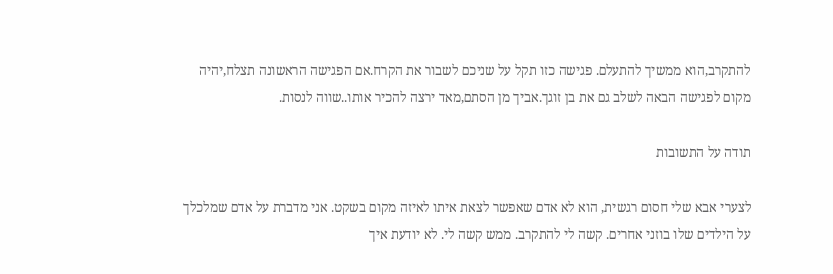להתקרב,הוא ממשיך להתעלם. פגישה כזו תקל על שניכם לשבור את הקרח.אם הפגישה הראשונה תצלח,יהיה מקום לפגישה הבאה לשלב גם את בן זוגך.אביך מן הסתם,מאד ירצה להכיר אותו..שווה לנסות.

תודה על התשובות

לצערי אבא שלי חסום רגשית, הוא לא אדם שאפשר לצאת איתו לאיזה מקום בשקט. אני מדברת על אדם שמלכלך על הילדים שלו בוזני אחרים. קשה לי להתקרב. ממש קשה לי. לא יודעת איך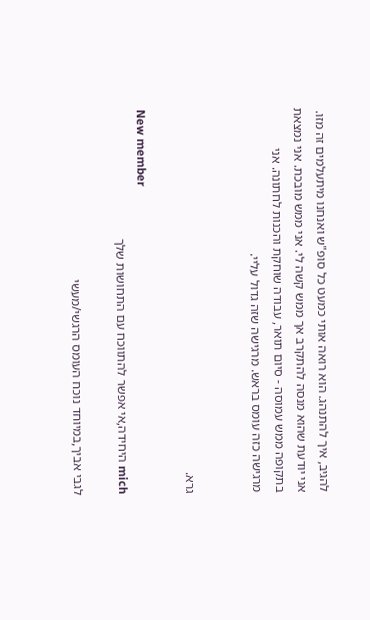להגיב, איך להתנהג. הוא רואה אותי כמעט כל סופ"ש ואנחנו מיתעלמים זה מזו. אני יודעת שהוא מנסה להתקרב אך ממש קשה לי. אני ממש מובכת. אני נמצאת בתקופה ממש עמוסה - סיום תואר, עבודה שוחקת והכנות לחתונה. אני מרגישה כזה עומס בראש. מרגישה שזה גדול עליי.


גרא.

New member
mich היחידה,אי אפשר להתווכח עם התחושות שלך

לגבי אביך,במיוחד נוכח העומס הרגשי/מעשי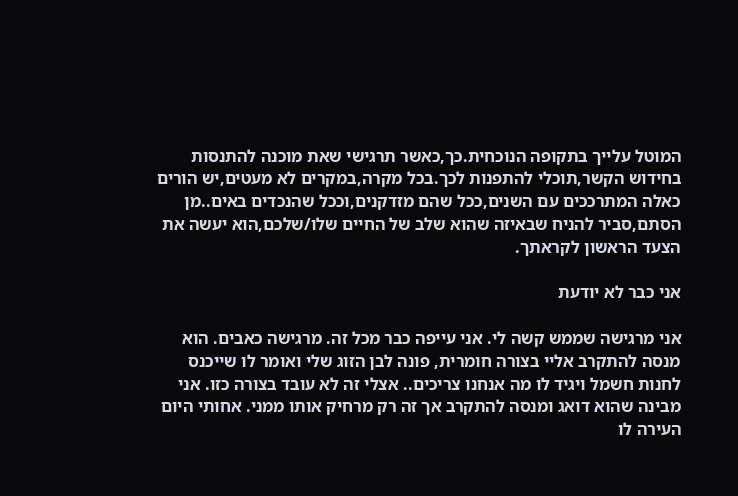המוטל עלייך בתקופה הנוכחית.כך,כאשר תרגישי שאת מוכנה להתנסות בחידוש הקשר,תוכלי להתפנות לכך.בכל מקרה,במקרים לא מעטים,יש הורים כאלה המתרככים עם השנים,ככל שהם מזדקנים,וככל שהנכדים באים..מן הסתם,סביר להניח שבאיזה שהוא שלב של החיים שלו/שלכם,הוא יעשה את הצעד הראשון לקראתך.

אני כבר לא יודעת

אני מרגישה שממש קשה לי. אני עייפה כבר מכל זה. מרגישה כאבים. הוא מנסה להתקרב אליי בצורה חומרית, פונה לבן הזוג שלי ואומר לו שייכנס לחנות חשמל ויגיד לו מה אנחנו צריכים.. אצלי זה לא עובד בצורה כזו. אני מבינה שהוא דואג ומנסה להתקרב אך זה רק מרחיק אותו ממני. אחותי היום העירה לו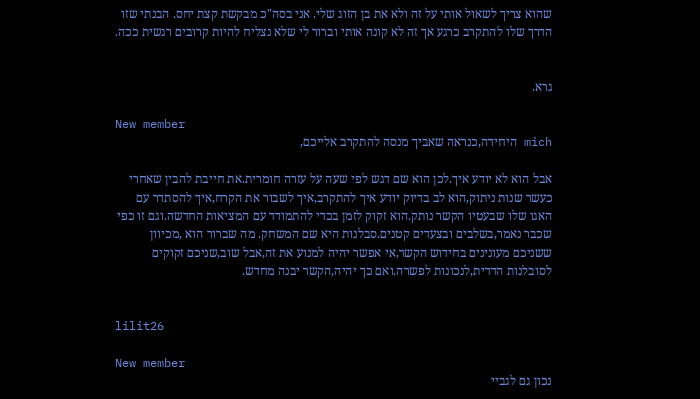שהוא צריך לשאול אותי על זה ולא את בן הזוג שלי. אני בסה"כ מבקשת קצת יחס. הבנתי שזו הדרך שלו להתקרב כרגע אך זה לא קונה אותי וברור לי שלא נצליח להיות קרובים רגשית ככה.


גרא.

New member
mich היחידה,כנראה שאביך מנסה להתקרב אלייכם,

אבל הוא לא יודע איך.לכן הוא שם דגש לפי שעה על עזרה חומרית.את חייבת להבין שאחרי כעשר שנות ניתוק,הוא לב בדיוק יודע איך להתקרב,איך לשבור את הקרח,איך להסתדר עם האגו שלו שבעטיו הקשר נותק.הוא זקוק לזמן בכדי להתמודד עם המציאות החדשה.וגם זו כפי שכבר נאמר,בשלבים ובצעדים קטנים.סבלנות היא שם המשחק. מה שברור הוא ,מכיוון ששניכם מעונינים בחידוש הקשר,אי אפשר יהיה למנוע את זה,אבל שוב,שניכם זקוקים לסובלנות הדדית,לנכונות לפשרה.ואם כך יהיה,הקשר יבנה מחדש.


lilit26

New member
נכון גם לגביי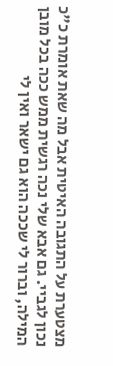מצטערת על התגובה האיטית אבל מה שאת אומרת כ"כ נכון לגביי. גם אבא שלי נכה רגשית ממש ככה בכל מובן המילה, וברור לי שככה הוא גם ישאר ואין לי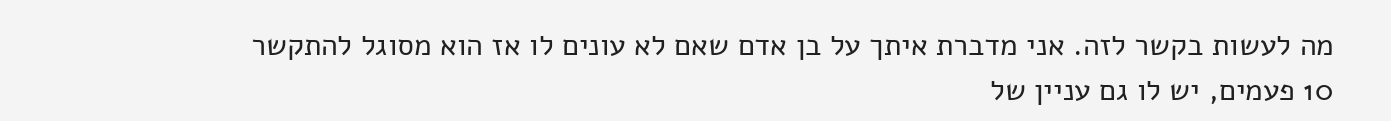מה לעשות בקשר לזה. אני מדברת איתך על בן אדם שאם לא עונים לו אז הוא מסוגל להתקשר 10 פעמים, יש לו גם עניין של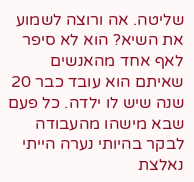שליטה. אה ורוצה לשמוע את השיא? הוא לא סיפר לאף אחד מהאנשים שאיתם הוא עובד כבר 20 שנה שיש לו ילדה. כל פעם שבא מישהו מהעבודה לבקר בהיותי נערה הייתי נאלצת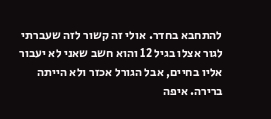להתחבא בחדר. אולי זה קשור לזה שעברתי לגור אצלו בגיל 12 והוא חשב שאני לא יעבור אליו בחיים, אבל הגורל אכזר ולא הייתה ברירה. איפה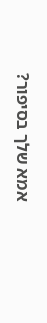אמא שלך בסיפור?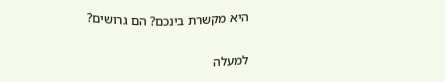היא מקשרת בינכם? הם גרושים?

למעלה